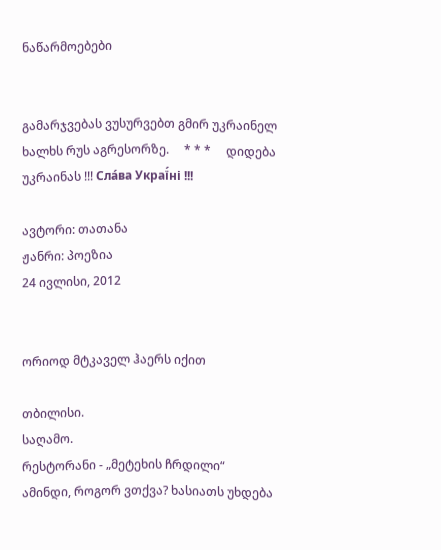ნაწარმოებები


გამარჯვებას ვუსურვებთ გმირ უკრაინელ ხალხს რუს აგრესორზე.     * * *     დიდება უკრაინას !!! Сла́ва Украї́ні !!!

ავტორი: თათანა
ჟანრი: პოეზია
24 ივლისი, 2012


ორიოდ მტკაველ ჰაერს იქით

თბილისი.
საღამო.
რესტორანი - „მეტეხის ჩრდილი“
ამინდი, როგორ ვთქვა? ხასიათს უხდება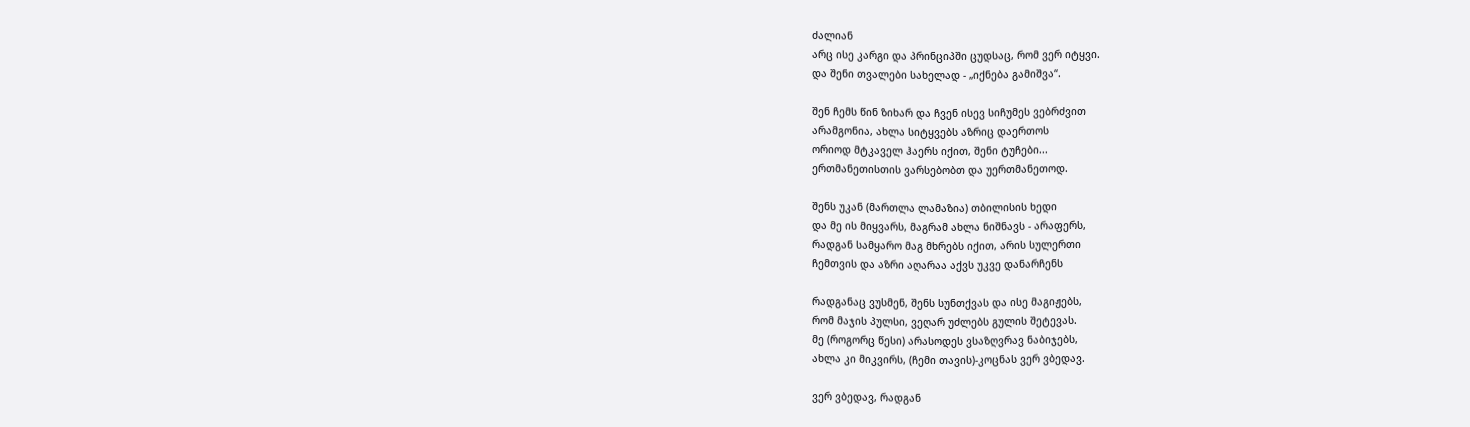ძალიან
არც ისე კარგი და პრინციპში ცუდსაც, რომ ვერ იტყვი.
და შენი თვალები სახელად - „იქნება გამიშვა“.

შენ ჩემს წინ ზიხარ და ჩვენ ისევ სიჩუმეს ვებრძვით
არამგონია, ახლა სიტყვებს აზრიც დაერთოს
ორიოდ მტკაველ ჰაერს იქით, შენი ტუჩები...
ერთმანეთისთის ვარსებობთ და უერთმანეთოდ.

შენს უკან (მართლა ლამაზია) თბილისის ხედი
და მე ის მიყვარს, მაგრამ ახლა ნიშნავს - არაფერს,
რადგან სამყარო მაგ მხრებს იქით, არის სულერთი
ჩემთვის და აზრი აღარაა აქვს უკვე დანარჩენს

რადგანაც ვუსმენ, შენს სუნთქვას და ისე მაგიჟებს,
რომ მაჯის პულსი, ვეღარ უძლებს გულის შეტევას.
მე (როგორც წესი) არასოდეს ვსაზღვრავ ნაბიჯებს,
ახლა კი მიკვირს, (ჩემი თავის)-კოცნას ვერ ვბედავ.

ვერ ვბედავ, რადგან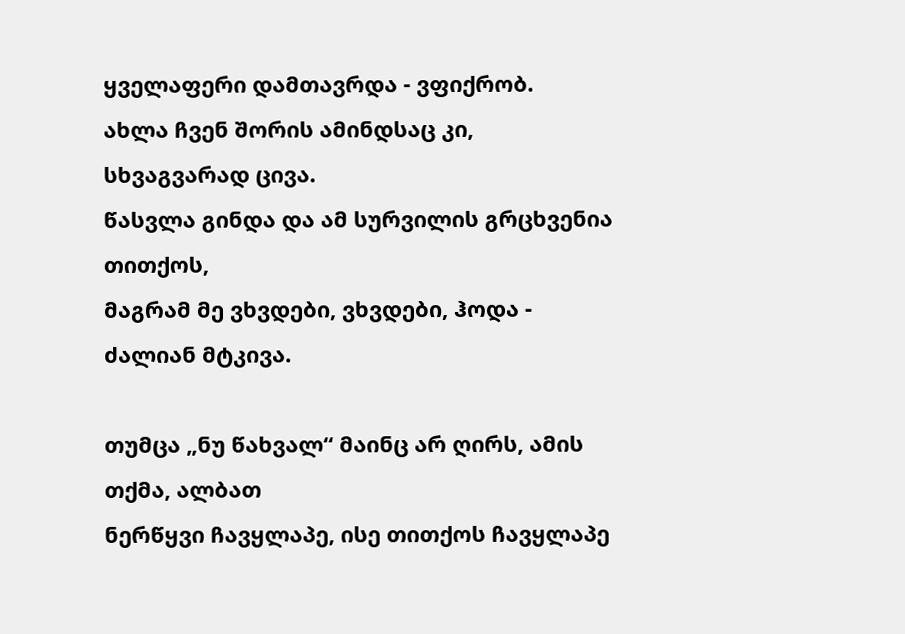ყველაფერი დამთავრდა - ვფიქრობ.
ახლა ჩვენ შორის ამინდსაც კი, სხვაგვარად ცივა.
წასვლა გინდა და ამ სურვილის გრცხვენია თითქოს,
მაგრამ მე ვხვდები, ვხვდები, ჰოდა - ძალიან მტკივა.

თუმცა „ნუ წახვალ“ მაინც არ ღირს, ამის თქმა, ალბათ
ნერწყვი ჩავყლაპე, ისე თითქოს ჩავყლაპე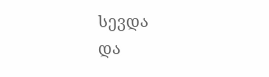სევდა
და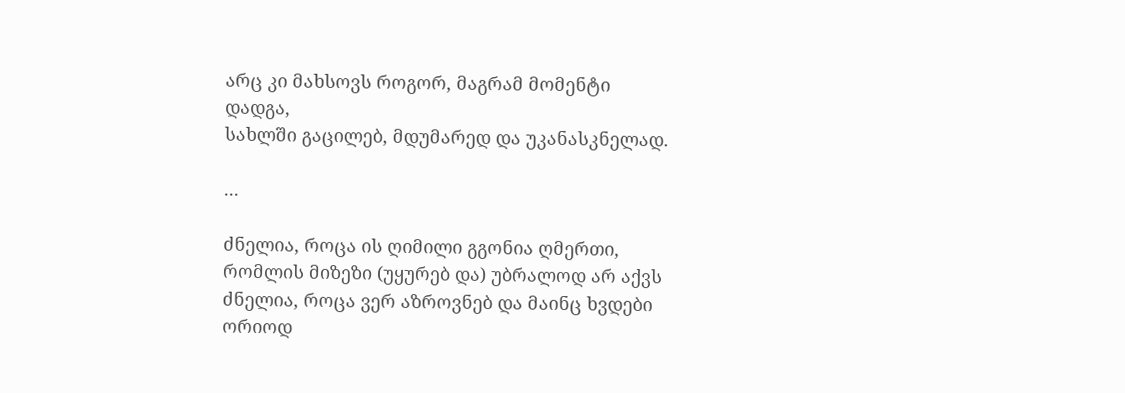არც კი მახსოვს როგორ, მაგრამ მომენტი დადგა,
სახლში გაცილებ, მდუმარედ და უკანასკნელად.

...

ძნელია, როცა ის ღიმილი გგონია ღმერთი,
რომლის მიზეზი (უყურებ და) უბრალოდ არ აქვს
ძნელია, როცა ვერ აზროვნებ და მაინც ხვდები
ორიოდ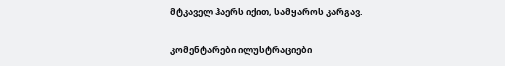მტკაველ ჰაერს იქით, სამყაროს კარგავ.

კომენტარები ილუსტრაციები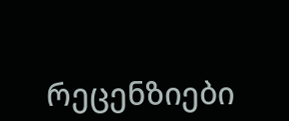რეცენზიები